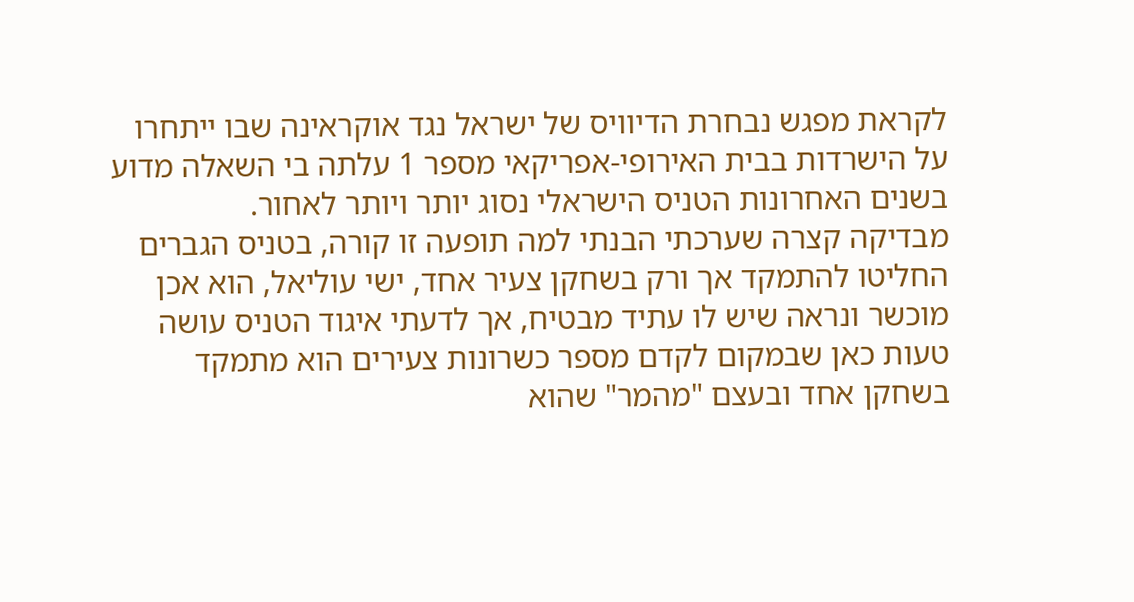לקראת מפגש נבחרת הדיוויס של ישראל נגד אוקראינה שבו ייתחרו על הישרדות בבית האירופי-אפריקאי מספר 1 עלתה בי השאלה מדוע בשנים האחרונות הטניס הישראלי נסוג יותר ויותר לאחור.
מבדיקה קצרה שערכתי הבנתי למה תופעה זו קורה, בטניס הגברים החליטו להתמקד אך ורק בשחקן צעיר אחד, ישי עוליאל, הוא אכן מוכשר ונראה שיש לו עתיד מבטיח, אך לדעתי איגוד הטניס עושה טעות כאן שבמקום לקדם מספר כשרונות צעירים הוא מתמקד בשחקן אחד ובעצם "מהמר" שהוא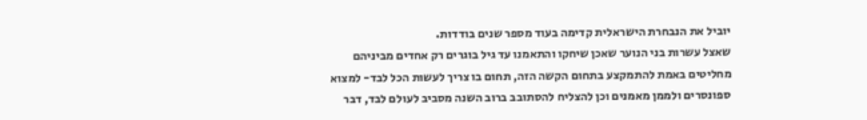יוביל את הנבחרת הישראלית קדימה בעוד מספר שנים בודדות.
שאצל עשרות בני הנוער שאכן שיחקו והתאמנו עד גיל בוגרים רק אחדים מביניהם מחליטים באמת להתמקצע בתחום הקשה הזה, תחום בו צריך לעשות הכל לבד- למצוא ספונסרים ולממן מאמנים וכן להצליח להסתובב ברוב השנה מסביב לעולם לבד, דבר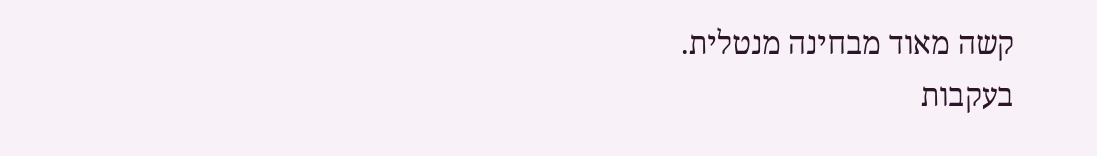קשה מאוד מבחינה מנטלית.
בעקבות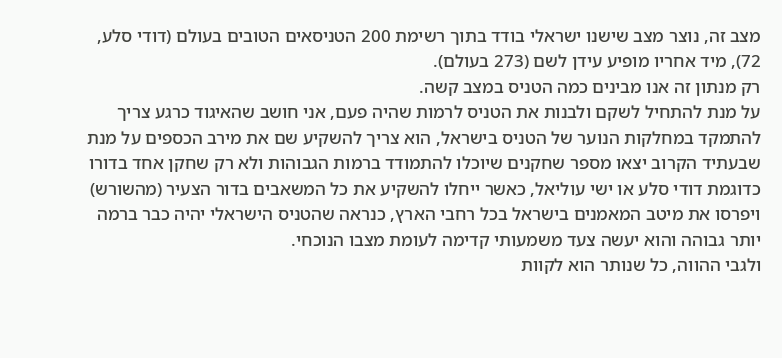מצב זה, נוצר מצב שישנו ישראלי בודד בתוך רשימת 200 הטניסאים הטובים בעולם (דודי סלע, 72), מיד אחריו מופיע עידן לשם (273 בעולם).
רק מנתון זה אנו מבינים כמה הטניס במצב קשה.
על מנת להתחיל לשקם ולבנות את הטניס לרמות שהיה פעם, אני חושב שהאיגוד כרגע צריך להתמקד במחלקות הנוער של הטניס בישראל, הוא צריך להשקיע שם את מירב הכספים על מנת שבעתיד הקרוב יצאו מספר שחקנים שיוכלו להתמודד ברמות הגבוהות ולא רק שחקן אחד בדורו כדוגמת דודי סלע או ישי עוליאל, כאשר ייחלו להשקיע את כל המשאבים בדור הצעיר (מהשורש) ויפרסו את מיטב המאמנים בישראל בכל רחבי הארץ, כנראה שהטניס הישראלי יהיה כבר ברמה יותר גבוהה והוא יעשה צעד משמעותי קדימה לעומת מצבו הנוכחי.
ולגבי ההווה, כל שנותר הוא לקוות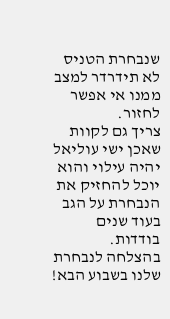שנבחרת הטניס לא תידרדר למצב ממנו אי אפשר לחזור.
צריך גם לקוות שאכן ישי עוליאל יהיה עילוי והוא יוכל להחזיק את הנבחרת על הגב בעוד שנים בודדות.
בהצלחה לנבחרת שלנו בשבוע הבא!